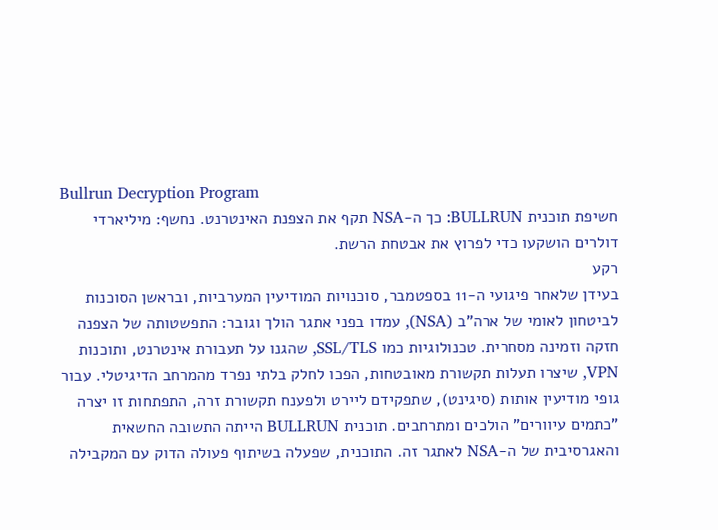Bullrun Decryption Program
חשיפת תוכנית BULLRUN: כך ה-NSA תקף את הצפנת האינטרנט. נחשף: מיליארדי דולרים הושקעו כדי לפרוץ את אבטחת הרשת.
רקע
בעידן שלאחר פיגועי ה-11 בספטמבר, סוכנויות המודיעין המערביות, ובראשן הסוכנות לביטחון לאומי של ארה"ב (NSA), עמדו בפני אתגר הולך וגובר: התפשטותה של הצפנה חזקה וזמינה מסחרית. טכנולוגיות כמו SSL/TLS, שהגנו על תעבורת אינטרנט, ותוכנות VPN, שיצרו תעלות תקשורת מאובטחות, הפכו לחלק בלתי נפרד מהמרחב הדיגיטלי. עבור גופי מודיעין אותות (סיגינט), שתפקידם ליירט ולפענח תקשורת זרה, התפתחות זו יצרה "כתמים עיוורים" הולכים ומתרחבים. תוכנית BULLRUN הייתה התשובה החשאית והאגרסיבית של ה-NSA לאתגר זה. התוכנית, שפעלה בשיתוף פעולה הדוק עם המקבילה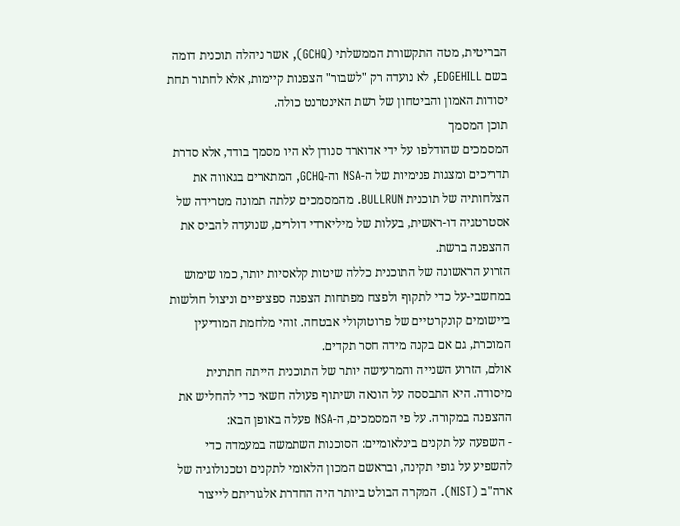הבריטית, מטה התקשורת הממשלתי (GCHQ), אשר ניהלה תוכנית דומה בשם EDGEHILL, לא נועדה רק "לשבור" הצפנות קיימות, אלא לחתור תחת יסודות האמון והביטחון של רשת האינטרנט כולה.
תוכן המסמך
המסמכים שהודלפו על ידי אדוארד סנודן לא היו מסמך בודד, אלא סדרת תדריכים ומצגות פנימיות של ה-NSA וה-GCHQ, המתארים בגאווה את הצלחותיה של תוכנית BULLRUN. מהמסמכים עלתה תמונה מטרידה של אסטרטגיה דו-ראשית, בעלות של מיליארדי דולרים, שנועדה להביס את ההצפנה ברשת.
הזרוע הראשונה של התוכנית כללה שיטות קלאסיות יותר, כמו שימוש במחשבי-על כדי לתקוף ולפצח מפתחות הצפנה ספציפיים וניצול חולשות ביישומים קונקרטיים של פרוטוקולי אבטחה. זוהי מלחמת המודיעין המוכרת, גם אם בקנה מידה חסר תקדים.
אולם, הזרוע השנייה והמרעישה יותר של התוכנית הייתה חתרנית מיסודה. היא התבססה על הונאה ושיתוף פעולה חשאי כדי להחליש את ההצפנה במקורה. על פי המסמכים, ה-NSA פעלה באופן הבא:
- השפעה על תקנים בינלאומיים: הסוכנות השתמשה במעמדה כדי להשפיע על גופי תקינה, ובראשם המכון הלאומי לתקנים וטכנולוגיה של ארה"ב (NIST). המקרה הבולט ביותר היה החדרת אלגוריתם לייצור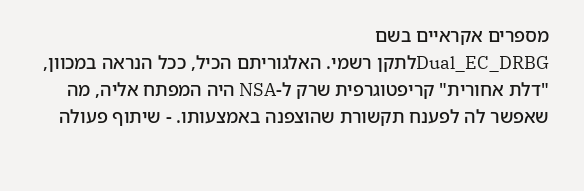מספרים אקראיים בשם
Dual_EC_DRBGלתקן רשמי. האלגוריתם הכיל, ככל הנראה במכוון, "דלת אחורית" קריפטוגרפית שרק ל-NSA היה המפתח אליה, מה שאפשר לה לפענח תקשורת שהוצפנה באמצעותו. - שיתוף פעולה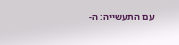עם התעשייה: ה-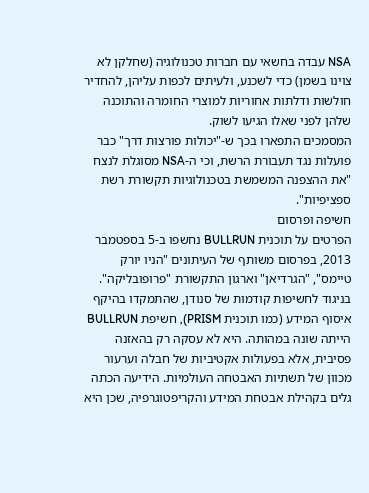NSA עבדה בחשאי עם חברות טכנולוגיה (שחלקן לא צוינו בשמן) כדי לשכנע, ולעיתים לכפות עליהן, להחדיר חולשות ודלתות אחוריות למוצרי החומרה והתוכנה שלהן לפני שאלו הגיעו לשוק.
המסמכים התפארו בכך ש-"יכולות פורצות דרך" כבר פועלות נגד תעבורת הרשת, וכי ה-NSA מסוגלת לנצח "את ההצפנה המשמשת בטכנולוגיות תקשורת רשת ספציפיות".
חשיפה ופרסום
הפרטים על תוכנית BULLRUN נחשפו ב-5 בספטמבר 2013, בפרסום משותף של העיתונים "הניו יורק טיימס", "הגרדיאן" וארגון התקשורת "פרופובליקה". בניגוד לחשיפות קודמות של סנודן, שהתמקדו בהיקף איסוף המידע (כמו תוכנית PRISM), חשיפת BULLRUN הייתה שונה במהותה. היא לא עסקה רק בהאזנה פסיבית, אלא בפעולות אקטיביות של חבלה וערעור מכוון של תשתיות האבטחה העולמיות. הידיעה הכתה גלים בקהילת אבטחת המידע והקריפטוגרפיה, שכן היא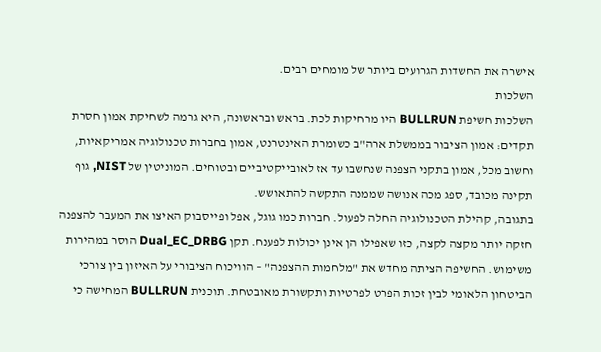אישרה את החשדות הגרועים ביותר של מומחים רבים.
השלכות
השלכות חשיפת BULLRUN היו מרחיקות לכת. בראש ובראשונה, היא גרמה לשחיקת אמון חסרת תקדים: אמון הציבור בממשלת ארה"ב כשומרת האינטרנט, אמון בחברות טכנולוגיה אמריקאיות, וחשוב מכל, אמון בתקני הצפנה שנחשבו עד אז לאובייקטיביים ובטוחים. המוניטין של NIST, גוף תקינה מכובד, ספג מכה אנושה שממנה התקשה להתאושש.
בתגובה, קהילת הטכנולוגיה החלה לפעול. חברות כמו גוגל, אפל ופייסבוק האיצו את המעבר להצפנה חזקה יותר מקצה לקצה, כזו שאפילו הן אינן יכולות לפענח. תקן Dual_EC_DRBG הוסר במהירות משימוש. החשיפה הציתה מחדש את "מלחמות ההצפנה" – הוויכוח הציבורי על האיזון בין צורכי הביטחון הלאומי לבין זכות הפרט לפרטיות ותקשורת מאובטחת. תוכנית BULLRUN המחישה כי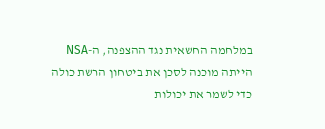במלחמה החשאית נגד ההצפנה, ה-NSA הייתה מוכנה לסכן את ביטחון הרשת כולה כדי לשמר את יכולות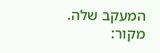המעקב שלה.
מקור: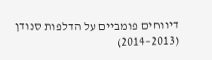דיווחים פומביים על הדלפות סנודן (2013–2014)